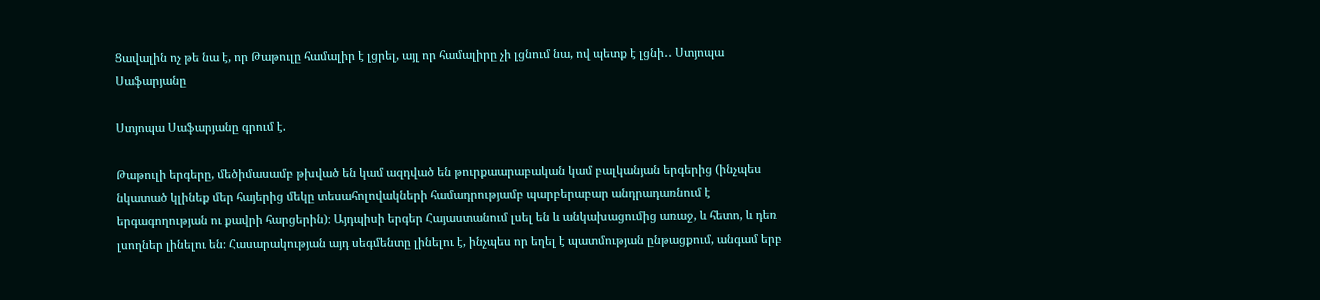Ցավալին ոչ թե նա է, որ Թաթուլը համալիր է լցրել, այլ որ համալիրը չի լցնում նա, ով պետք է լցնի․․ Ստյոպա Սաֆարյանը

Ստյոպա Սաֆարյանը գրում է.

Թաթուլի երգերը, մեծիմասամբ թխված են կամ ազդված են թուրքաարաբական կամ բալկանյան երգերից (ինչպես նկատած կլինեք մեր հայերից մեկը տեսահոլովակների համադրությամբ պարբերաբար անդրադառնում է երգագողության ու քավրի հարցերին)։ Այդպիսի երգեր Հայաստանում լսել են և անկախացումից առաջ, և հետո, և դեռ լսողներ լինելու են։ Հասարակության այդ սեգմենտը լինելու է, ինչպես որ եղել է պատմության ընթացքում, անգամ երբ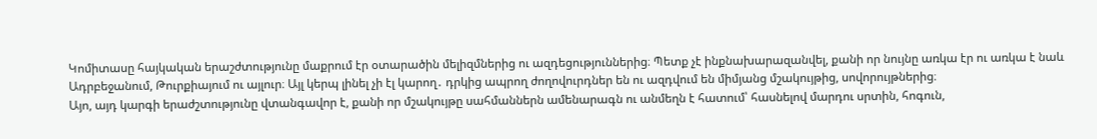Կոմիտասը հայկական երաշժտությունը մաքրում էր օտարածին մելիզմներից ու ազդեցություններից։ Պետք չէ ինքնախարազանվել, քանի որ նույնը առկա էր ու առկա է նաև Ադրբեջանում, Թուրքիայում ու այլուր։ Այլ կերպ լինել չի էլ կարող․ դրկից ապրող ժողովուրդներ են ու ազդվում են միմյանց մշակույթից, սովորույթներից։
Այո, այդ կարգի երաժշտությունը վտանգավոր է, քանի որ մշակույթը սահմաններն ամենարագն ու անմեղն է հատում՝ հասնելով մարդու սրտին, հոգուն,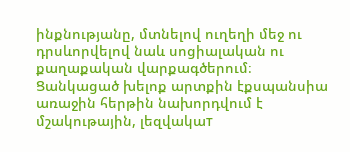ինքնությանը, մտնելով ուղեղի մեջ ու դրսևորվելով նաև սոցիալական ու քաղաքական վարքագծերում։ Ցանկացած խելոք արտքին էքսպանսիա առաջին հերթին նախորդվում է մշակութային, լեզվակաт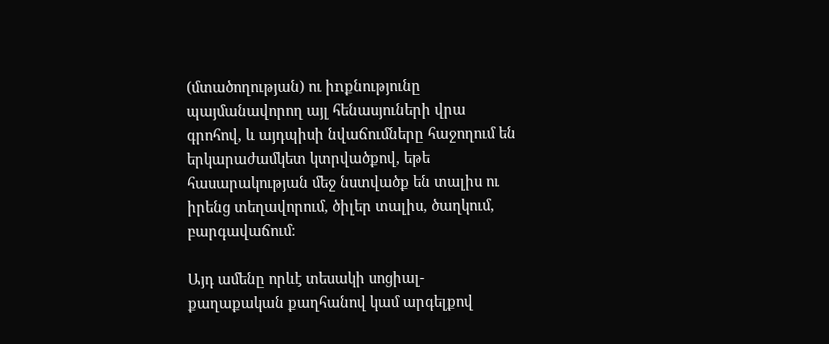(մտածողության) ու իnքնությունը պայմանավորող այլ հենասյուների վրա գրոհով, և այդպիսի նվաճումները հաջողում են երկարաժամկետ կտրվածքով, եթե հասարակության մեջ նստվածք են տալիս ու իրենց տեղավորում, ծիլեր տալիս, ծաղկում, բարգավաճում։

Այդ ամենը որևէ տեսակի սոցիալ-քաղաքական քաղհանով կամ արգելքով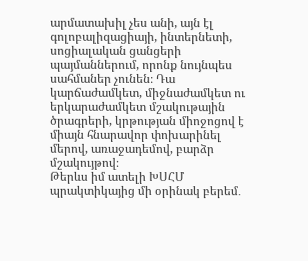արմատախիլ չես անի, այն էլ գոլոբալիզացիայի, ինտերնետի, սոցիալական ցանցերի պայմաններում, որոնք նույնպես սահմաներ չունեն։ Դա կարճաժամկետ, միջնաժամկետ ու երկարաժամկետ մշակութային ծրագրերի, կրթության միոջոցով է միայն հնարավոր փոխարինել մերով, առաջադեմով, բարձր մշակույթով։
Թերևս իմ ատելի ԽՍՀՄ պրակտիկայից մի օրինակ բերեմ․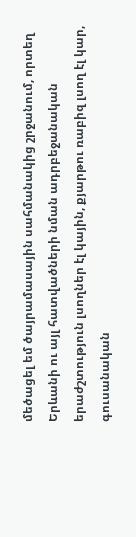մեծացել եմ ծայրամասային սահմանակից շրջանում, որտեղ Երևանի ու այլ հատվածների նման ադրբեջանական երաժշտություն լսողներ էլ կային, քյարթու ռաբիզ լսող էլ կար, գուսանական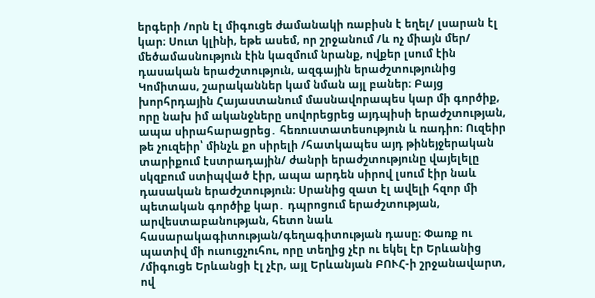երգերի /որն էլ միգուցե ժամանակի ռաբիսն է եղել/ լսարան էլ կար։ Սուտ կլինի, եթե ասեմ, որ շրջանում /և ոչ միայն մեր/ մեծամասնություն էին կազմում նրանք, ովքեր լսում էին դասական երաժշտություն, ազգային երաժշտությունից Կոմիտաս, շարականներ կամ նման այլ բաներ։ Բայց խորհրդային Հայաստանում մասնավորապես կար մի գործիք, որը նախ իմ ականջները սովորեցրեց այդպիսի երաժշտության, ապա սիրահարացրեց․ հեռուստատեսություն և ռադիո։ Ուզեիր թե չուզեիր՝ մինչև քո սիրելի /հատկապես այդ թինեյջերական տարիքում էստրադային/ ժանրի երաժշտությունը վայելելը սկզբում ստիպված էիր, ապա արդեն սիրով լսում էիր նաև դասական երաժշտություն։ Սրանից զատ էլ ավելի հզոր մի պետական գործիք կար․ դպրոցում երաժշտության, արվեստաբանության, հետո նաև հասարակագիտության/գեղագիտության դասը։ Փառք ու պատիվ մի ուսուցչուհու, որը տեղից չէր ու եկել էր Երևանից /միգուցե Երևանցի էլ չէր, այլ Երևանյան ԲՈՒՀ-ի շրջանավարտ, ով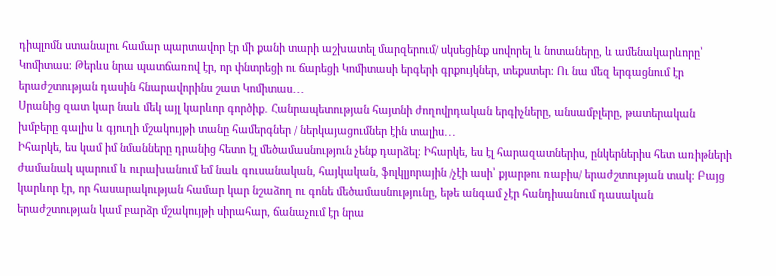դիպլոմն ստանալու համար պարտավոր էր մի քանի տարի աշխատել մարզերում/ սկսեցինք սովորել և նոտաները, և ամենակարևորը՝ Կոմիտաս։ Թերևս նրա պատճառով էր, որ փնտրեցի ու ճարեցի Կոմիտասի երգերի գրքույկներ, տեքստեր։ Ու նա մեզ երգացնում էր երաժշտության դասին հնարավորինս շատ Կոմիտաս․․․
Սրանից զատ կար նաև մեկ այլ կարևոր գործիք․ Հանրապետության հայտնի ժողովրդական երգիչները, անսամբլերը, թատերական խմբերը գալիս և գյուղի մշակույթի տանը համերգներ / ներկայացումներ էին տալիս․․․
Իհարկե, ես կամ իմ նմանները դրանից հետո էլ մեծամասնություն չենք դարձել։ Իհարկե, ես էլ հարազատներիս, ընկերներիս հետ առիթների ժամանակ պարում և ուրախանում եմ նաև գուսանական, հայկական, ֆոլկլյորային /չէի ասի՝ քյարթու ռաբիս/ երաժշտության տակ։ Բայց կարևոր էր, որ հասարակության համար կար նշաձող ու գոնե մեծամասնությունը, եթե անգամ չէր հանդիսանում դասական երաժշտության կամ բարձր մշակույթի սիրահար, ճանաչում էր նրա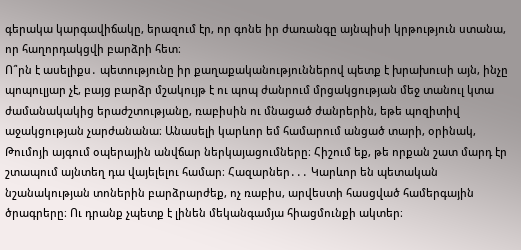գերակա կարգավիճակը, երազում էր, որ գոնե իր ժառանգը այնպիսի կրթություն ստանա, որ հաղորդակցվի բարձրի հետ։
Ո՞րն է ասելիքս․ պետությունը իր քաղաքականություններով պետք է խրախուսի այն, ինչը պոպուլյար չէ, բայց բարձր մշակույթ է ու պոպ ժանրում մրցակցության մեջ տանուլ կտա ժամանակակից երաժշտությանը, ռաբիսին ու մնացած ժանրերին, եթե պոզիտիվ աջակցության չարժանանա։ Անասելի կարևոր եմ համարում անցած տարի, օրինակ, Թումոյի այգում օպերային անվճար ներկայացումները։ Հիշում եք, թե որքան շատ մարդ էր շտապում այնտեղ դա վայելելու համար։ Հազարներ․․․ Կարևոր են պետական նշանակության տոներին բարձրարժեք, ոչ ռաբիս, արվեստի հասցված համերգային ծրագրերը։ Ու դրանք չպետք է լինեն մեկանգամյա հիացմունքի ակտեր։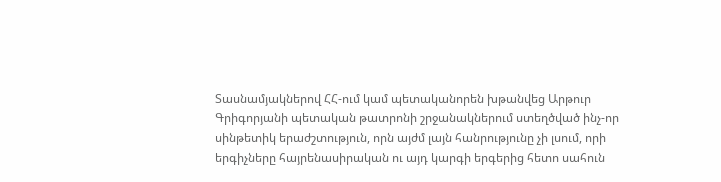Տասնամյակներով ՀՀ-ում կամ պետականորեն խթանվեց Արթուր Գրիգորյանի պետական թատրոնի շրջանակներում ստեղծված ինչ-որ սինթետիկ երաժշտություն, որն այժմ լայն հանրությունը չի լսում, որի երգիչները հայրենասիրական ու այդ կարգի երգերից հետո սահուն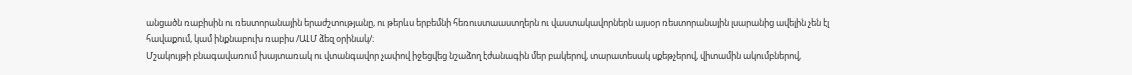անցածն ռաբիսին ու ռեստորանային երաժշտությանը, ու թերևս երբեմնի հեռուստաաստղերն ու վաստակավորներն այսօր ռեստորանային լսարանից ավելին չեն էլ հավաքում, կամ ինքնաբուխ ռաբիս /ԱԼՄ ձեզ օրինակ/։
Մշակույթի բնագավառում խայտառակ ու վտանգավոր չափով իջեցվեց նշաձող էժանագին մեր բակերով, տարատեսակ սքեթչերով, վիտամին ակումբներով,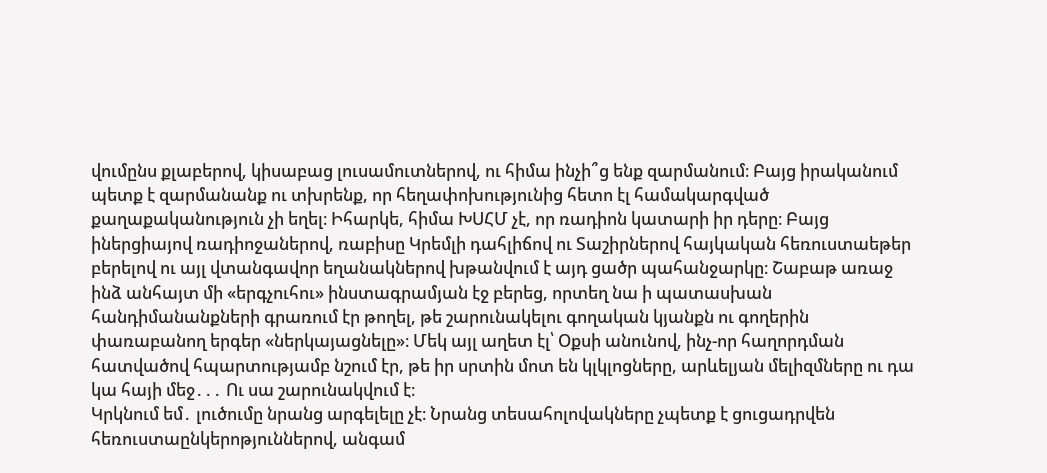վումընս քլաբերով, կիսաբաց լուսամուտներով, ու հիմա ինչի՞ց ենք զարմանում։ Բայց իրականում պետք է զարմանանք ու տխրենք, որ հեղափոխությունից հետո էլ համակարգված քաղաքականություն չի եղել։ Իհարկե, հիմա ԽՍՀՄ չէ, որ ռադիոն կատարի իր դերը։ Բայց իներցիայով ռադիոջաներով, ռաբիսը Կրեմլի դահլիճով ու Տաշիրներով հայկական հեռուստաեթեր բերելով ու այլ վտանգավոր եղանակներով խթանվում է այդ ցածր պահանջարկը։ Շաբաթ առաջ ինձ անհայտ մի «երգչուհու» ինստագրամյան էջ բերեց, որտեղ նա ի պատասխան հանդիմանանքների գրառում էր թողել, թե շարունակելու գողական կյանքն ու գողերին փառաբանող երգեր «ներկայացնելը»։ Մեկ այլ աղետ էլ՝ Օքսի անունով, ինչ-որ հաղորդման հատվածով հպարտությամբ նշում էր, թե իր սրտին մոտ են կլկլոցները, արևելյան մելիզմները ու դա կա հայի մեջ․․․ Ու սա շարունակվում է։
Կրկնում եմ․ լուծումը նրանց արգելելը չէ։ Նրանց տեսահոլովակները չպետք է ցուցադրվեն հեռուստաընկերոթյուններով, անգամ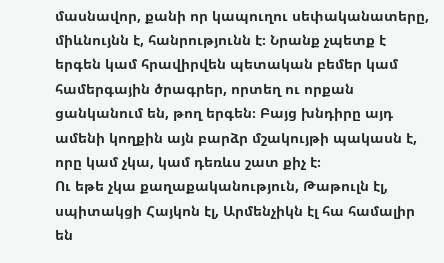մասնավոր, քանի որ կապուղու սեփականատերը, միևնույնն է, հանրությունն է։ Նրանք չպետք է երգեն կամ հրավիրվեն պետական բեմեր կամ համերգային ծրագրեր, որտեղ ու որքան ցանկանում են, թող երգեն։ Բայց խնդիրը այդ ամենի կողքին այն բարձր մշակույթի պակասն է, որը կամ չկա, կամ դեռևս շատ քիչ է։
Ու եթե չկա քաղաքականություն, Թաթուլն էլ, սպիտակցի Հայկոն էլ, Արմենչիկն էլ հա համալիր են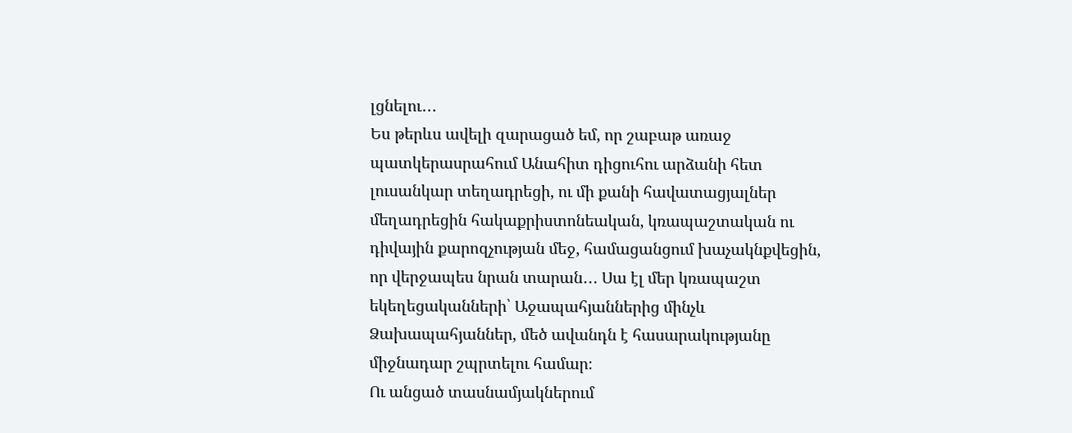լցնելու․․․
Ես թերևս ավելի զարացած եմ, որ շաբաթ առաջ պատկերասրահում Անահիտ դիցուհու արձանի հետ լուսանկար տեղադրեցի, ու մի քանի հավատացյալներ մեղադրեցին հակաքրիստոնեական, կռապաշտական ու դիվային քարոզչության մեջ, համացանցում խաչակնքվեցին, որ վերջապես նրան տարան․․․ Սա էլ մեր կռապաշտ եկեղեցականների՝ Աջապահյաններից մինչև Ձախապահյաններ, մեծ ավանդն է հասարակությանը միջնադար շպրտելու համար։
Ու անցած տասնամյակներում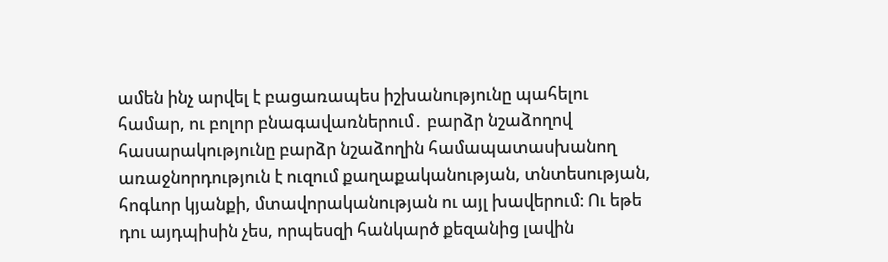ամեն ինչ արվել է բացառապես իշխանությունը պահելու համար, ու բոլոր բնագավառներում․ բարձր նշաձողով հասարակությունը բարձր նշաձողին համապատասխանող առաջնորդություն է ուզում քաղաքականության, տնտեսության, հոգևոր կյանքի, մտավորականության ու այլ խավերում։ Ու եթե դու այդպիսին չես, որպեսզի հանկարծ քեզանից լավին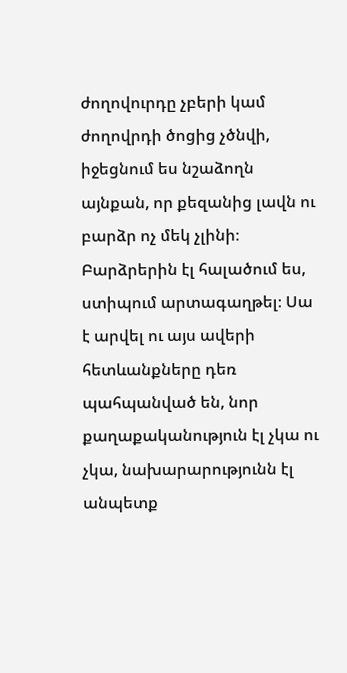ժողովուրդը չբերի կամ ժողովրդի ծոցից չծնվի, իջեցնում ես նշաձողն այնքան, որ քեզանից լավն ու բարձր ոչ մեկ չլինի։ Բարձրերին էլ հալածում ես, ստիպում արտագաղթել։ Սա է արվել ու այս ավերի հետևանքները դեռ պահպանված են, նոր քաղաքականություն էլ չկա ու չկա, նախարարությունն էլ անպետք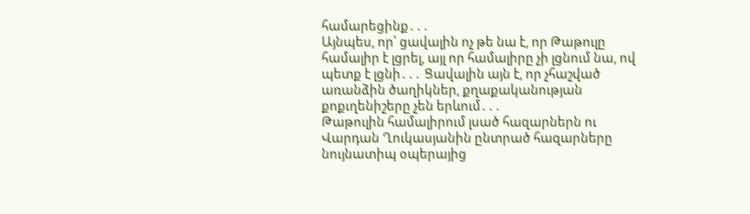համարեցինք․․․
Այնպես, որ՝ ցավալին ոչ թե նա է, որ Թաթուլը համալիր է լցրել, այլ որ համալիրը չի լցնում նա, ով պետք է լցնի․․․ Ցավալին այն է, որ չհաշված առանձին ծաղիկներ, քղաքականության քոքւղենիշերը չեն երևում․․․
Թաթուլին համալիրում լսած հազարներն ու Վարդան Ղուկասյանին ընտրած հազարները նույնատիպ օպերայից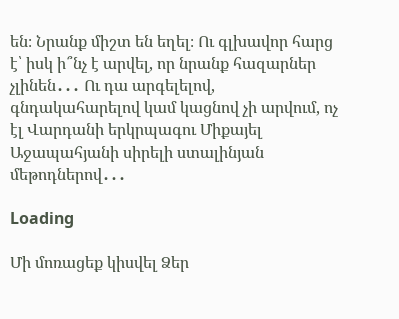են։ Նրանք միշտ են եղել։ Ու գլխավոր հարց է՝ իսկ ի՞նչ է արվել, որ նրանք հազարներ չլինեն․․․ Ու դա արգելելով, գնդակահարելով կամ կացնով չի արվում, ոչ էլ Վարդանի երկրպագու Միքայել Աջապահյանի սիրելի ստալինյան մեթոդներով․․․

Loading

Մի մոռացեք կիսվել Ձեր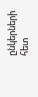ընկերների հետ